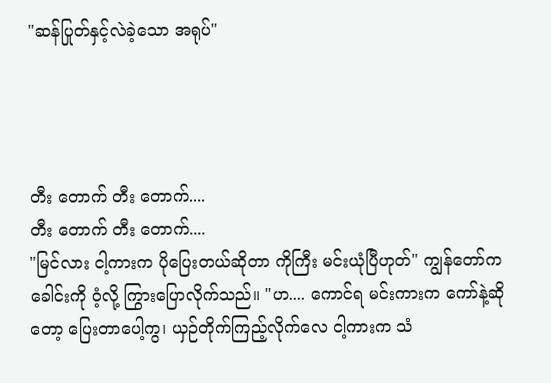"ဆန်ပြုတ်နှင့်လဲခဲ့သော အရုပ်"




တီး တောက် တီး တောက်....
တီး တောက် တီး တောက်....
"မြင်လား ငါ့ကားက ပိုပြေးတယ်ဆိုတာ ကိုကြီး မင်းယုံပြီဟုတ်" ကျွန်တော်က ခေါင်းကို ဝံ့လို့ ကြွားပြောလိုက်သည်။ "ဟ.... ကောင်ရ မင်းကားက ကော်နဲ့ဆိုတော့ ပြေးတာပေါ့ကွ၊ ယှဉ်တိုက်ကြည့်လိုက်လေ ငါ့ကားက သံ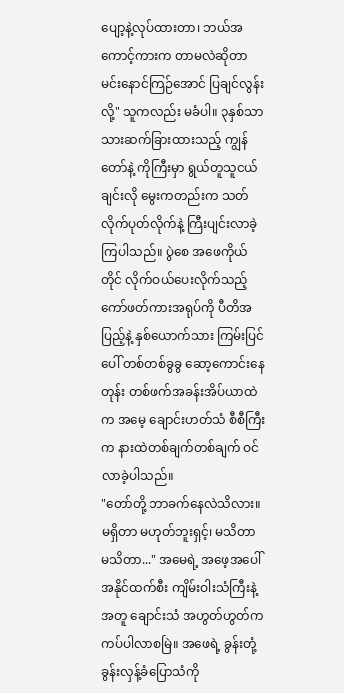ပျော့နဲ့လုပ်ထားတာ၊ ဘယ်အကောင့်ကားက တာမလဲဆိုတာ မင်းနောင်ကြဉ်အောင် ပြချင်လွန်းလို့" သူကလည်း မခံပါ။ ၃နှစ်သာ သားဆက်ခြားထားသည့် ကျွန်တော်နဲ့ ကိုကြီးမှာ ရွယ်တူသူငယ်ချင်းလို မွေးကတည်းက သတ်လိုက်ပုတ်လိုက်နဲ့ ကြီးပျင်းလာခဲ့ကြပါသည်။ ပွဲစေ အဖေကိုယ်တိုင် လိုက်ဝယ်ပေးလိုက်သည့် ကော်ဖတ်ကားအရုပ်ကို ပီတိအပြည့်နဲ့ နှစ်ယောက်သား ကြမ်းပြင်ပေါ် တစ်တစ်ခွခွ ဆော့ကောင်းနေတုန်း တစ်ဖက်အခန်းအိပ်ယာထဲက အမေ့ ချောင်းဟတ်သံ စီစီကြီးက နားထဲတစ်ချက်တစ်ချက် ဝင်လာခဲ့ပါသည်။
"တော်တို့ ဘာခက်နေလဲသိလား။ မရှိတာ မဟုတ်ဘူးရှင့်၊ မသိတာ မသိတာ..." အမေရဲ့ အဖေ့အပေါ် အနိုင်ထက်စီး ကျိမ်းဝါးသံကြီးနဲ့ အတူ ချောင်းသံ အဟွတ်ဟွတ်က ကပ်ပါလာစမြဲ။ အဖေရဲ့ ခွန်းတုံ့ခွန်းလှန့်ခံပြောသံကို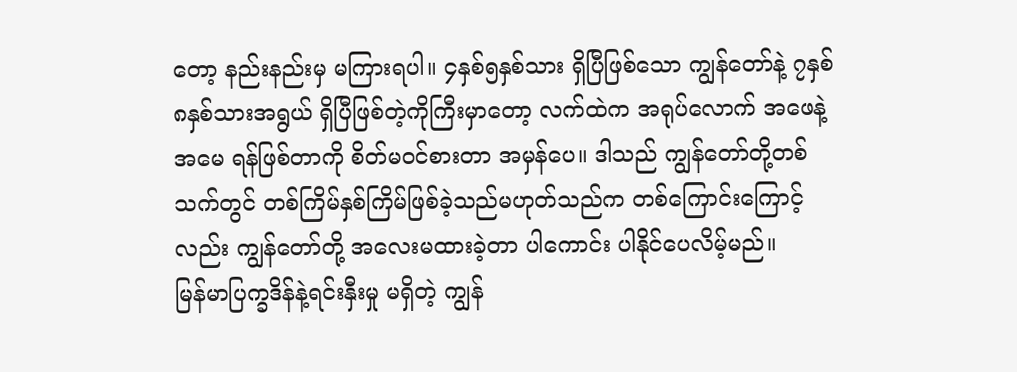တော့ နည်းနည်းမှ မကြားရပါ။ ၄နှစ်၅နှစ်သား ရှိပြီဖြစ်သော ကျွန်တော်နဲ့ ၇နှစ်၈နှစ်သားအရွယ် ရှိပြီဖြစ်တဲ့ကိုကြီးမှာတော့ လက်ထဲက အရုပ်လောက် အဖေနဲ့အမေ ရန်ဖြစ်တာကို စိတ်မဝင်စားတာ အမှန်ပေ။ ဒါသည် ကျွန်တော်တို့တစ်သက်တွင် တစ်ကြိမ်နှစ်ကြိမ်ဖြစ်ခဲ့သည်မဟုတ်သည်က တစ်ကြောင်းကြောင့်လည်း ကျွန်တော်တို့ အလေးမထားခဲ့တာ ပါကောင်း ပါနိုင်ပေလိမ့်မည်။
မြန်မာပြက္ခဒိန်နဲ့ရင်းနှီးမှု မရှိတဲ့ ကျွန်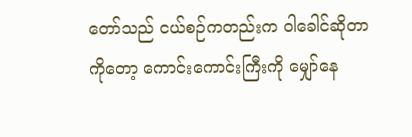တော်သည် ငယ်စဉ်ကတည်းက ဝါခေါင်ဆိုတာကိုတော့ ကောင်းကောင်းကြီးကို မျှော်နေ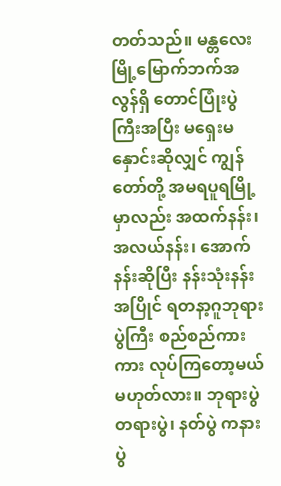တတ်သည်။ မန္တလေးမြို့မြောက်ဘက်အလွန်ရှိ တောင်ပြုံးပွဲကြီးအပြီး မရှေးမနှောင်းဆိုလျှင် ကျွန်တော်တို့ အမရပူရမြို့မှာလည်း အထက်နန်း၊ အလယ်နန်း၊ အောက်နန်းဆိုပြီး နန်းသုံးနန်းအပြိုင် ရတနာ့ဂူဘုရားပွဲကြီး စည်စည်ကားကား လုပ်ကြတော့မယ်မဟုတ်လား။ ဘုရားပွဲတရားပွဲ၊ နတ်ပွဲ ကနားပွဲ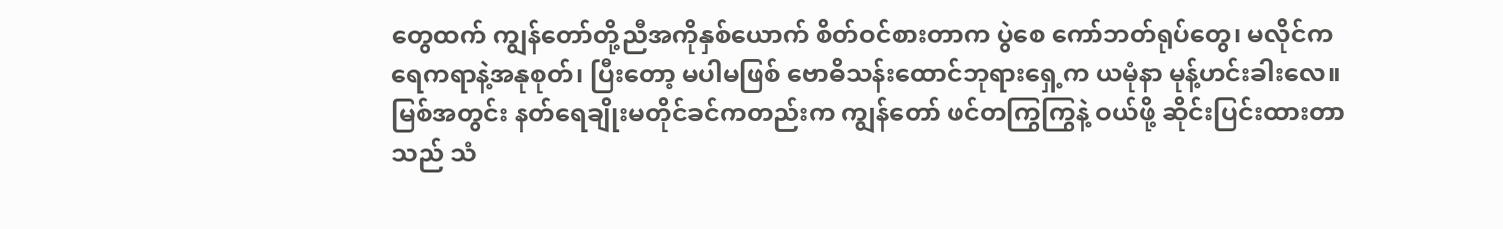တွေထက် ကျွန်တော်တို့ညီအကိုနှစ်ယောက် စိတ်ဝင်စားတာက ပွဲစေ ကော်ဘတ်ရုပ်တွေ၊ မလိုင်ကရေကရာနဲ့အနုစုတ်၊ ပြီးတော့ မပါမဖြစ် ဗောဓိသန်းထောင်ဘုရားရှေ့က ယမုံနာ မုန့်ဟင်းခါးလေ။ မြစ်အတွင်း နတ်ရေချိုးမတိုင်ခင်ကတည်းက ကျွန်တော် ဖင်တကြွကြွနဲ့ ဝယ်ဖို့ ဆိုင်းပြင်းထားတာသည် သံ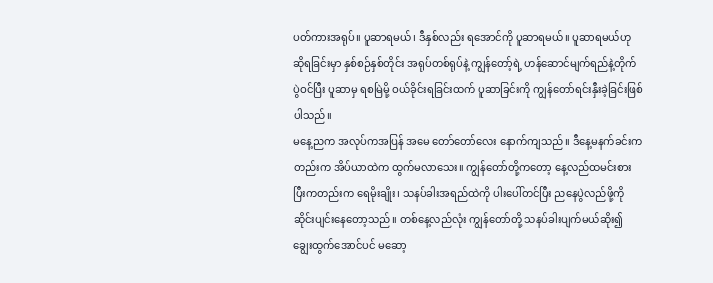ပတ်ကားအရုပ်။ ပူဆာရမယ်၊ ဒီနှစ်လည်း ရအောင်ကို ပူဆာရမယ်။ ပူဆာရမယ်ဟု ဆိုရခြင်းမှာ နှစ်စဉ်နှစ်တိုင်း အရုပ်တစ်ရုပ်နဲ့ ကျွန်တော့်ရဲ့ ဟန်ဆောင်မျက်ရည်နဲ့တိုက်ပွဲဝင်ပြီး ပူဆာမှ ရစမြဲမို့ ဝယ်ခိုင်းရခြင်းထက် ပူဆာခြင်းကို ကျွန်တော်ရင်းနှီးခဲ့ခြင်းဖြစ်ပါသည်။
မနေ့ညက အလုပ်ကအပြန် အမေ တော်တော်လေး နောက်ကျသည်။ ဒီနေ့မနက်ခင်းကတည်းက အိပ်ယာထဲက ထွက်မလာသေး။ ကျွန်တော်တို့ကတော့ နေ့လည်ထမင်းစားပြီးကတည်းက ရေမိုးချိုး၊ သနပ်ခါးအရည်ထဲကို ပါးပေါ်တင်ပြီး ညနေပွဲလည်ဖို့ကို ဆိုင်းပျင်းနေတော့သည်။ တစ်နေ့လည်လုံး ကျွန်တော်တို့ သနပ်ခါးပျက်မယ်ဆိုး၍ ချွေးထွက်အောင်ပင် မဆော့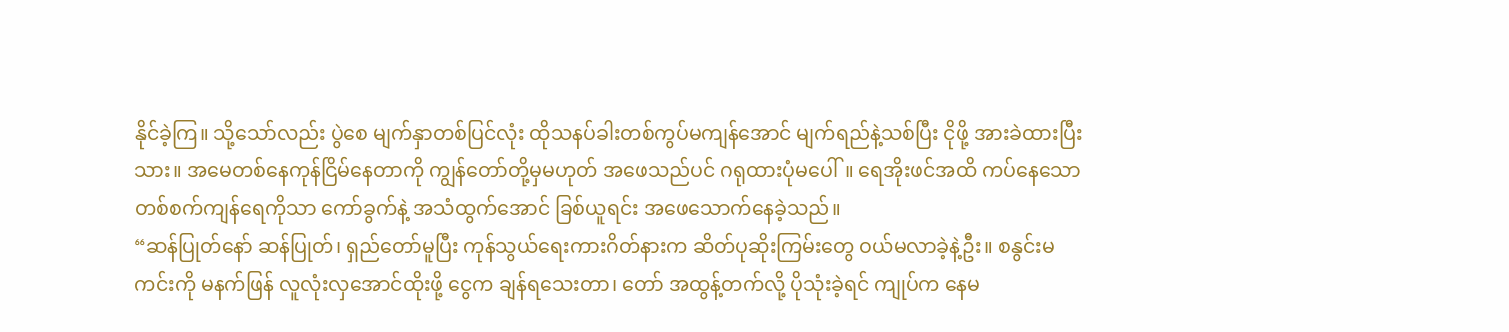နိုင်ခဲ့ကြ။ သို့သော်လည်း ပွဲစေ မျက်နှာတစ်ပြင်လုံး ထိုသနပ်ခါးတစ်ကွပ်မကျန်အောင် မျက်ရည်နဲ့သစ်ပြီး ငိုဖို့ အားခဲထားပြီးသား။ အမေတစ်နေကုန်ငြိမ်နေတာကို ကျွန်တော်တို့မှမဟုတ် အဖေသည်ပင် ဂရုထားပုံမပေါ်။ ရေအိုးဖင်အထိ ကပ်နေသော တစ်စက်ကျန်ရေကိုသာ ကော်ခွက်နဲ့ အသံထွက်အောင် ခြစ်ယူရင်း အဖေသောက်နေခဲ့သည်။
“ဆန်ပြုတ်နော် ဆန်ပြုတ်၊ ရှည်တော်မူပြီး ကုန်သွယ်ရေးကားဂိတ်နားက ဆိတ်ပုဆိုးကြမ်းတွေ ဝယ်မလာခဲ့နဲ့ဦး။ စနွင်းမကင်းကို မနက်ဖြန် လူလုံးလှအောင်ထိုးဖို့ ငွေက ချန်ရသေးတာ၊ တော် အထွန့်တက်လို့ ပိုသုံးခဲ့ရင် ကျုပ်က နေမ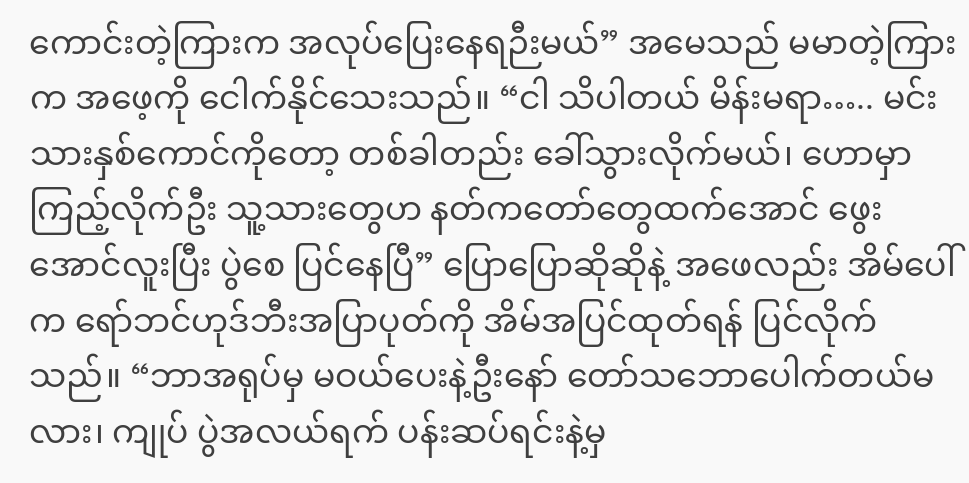ကောင်းတဲ့ကြားက အလုပ်ပြေးနေရဉီးမယ်” အမေသည် မမာတဲ့ကြားက အဖေ့ကို ငေါက်နိုင်သေးသည်။ “ငါ သိပါတယ် မိန်းမရာ….. မင်းသားနှစ်ကောင်ကိုတော့ တစ်ခါတည်း ခေါ်သွားလိုက်မယ်၊ ဟောမှာ ကြည့်လိုက်ဦး သူ့သားတွေဟ နတ်ကတော်တွေထက်အောင် ဖွေးအောင်လူးပြီး ပွဲစေ ပြင်နေပြီ” ပြောပြောဆိုဆိုနဲ့ အဖေလည်း အိမ်ပေါ်က ရော်ဘင်ဟုဒ်ဘီးအပြာပုတ်ကို အိမ်အပြင်ထုတ်ရန် ပြင်လိုက်သည်။ “ဘာအရုပ်မှ မဝယ်ပေးနဲ့ဦးနော် တော်သဘောပေါက်တယ်မလား၊ ကျုပ် ပွဲအလယ်ရက် ပန်းဆပ်ရင်းနဲ့မှ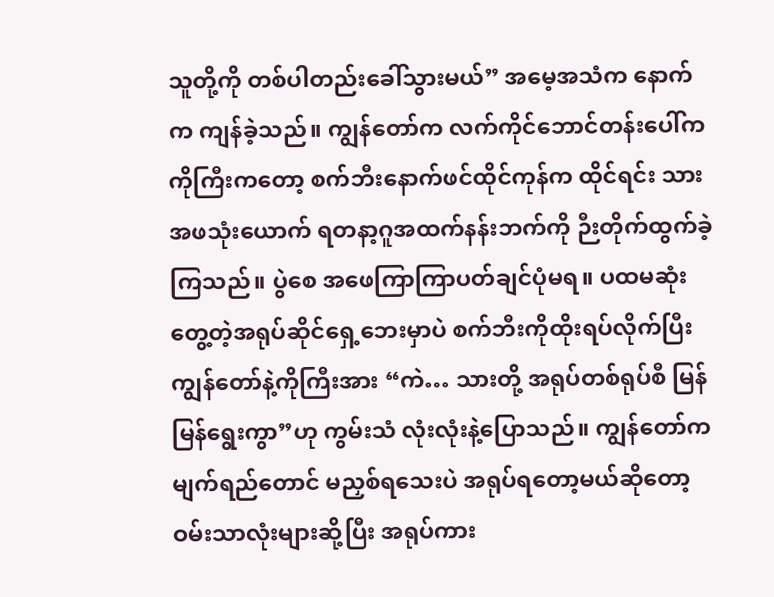သူတို့ကို တစ်ပါတည်းခေါ်သွားမယ်” အမေ့အသံက နောက်က ကျန်ခဲ့သည်။ ကျွန်တော်က လက်ကိုင်ဘောင်တန်းပေါ်က ကိုကြီးကတော့ စက်ဘီးနောက်ဖင်ထိုင်ကုန်က ထိုင်ရင်း သားအဖသုံးယောက် ရတနာ့ဂူအထက်နန်းဘက်ကို ဉီးတိုက်ထွက်ခဲ့ကြသည်။ ပွဲစေ အဖေကြာကြာပတ်ချင်ပုံမရ။ ပထမဆုံးတွေ့တဲ့အရုပ်ဆိုင်ရှေ့ဘေးမှာပဲ စက်ဘီးကိုထိုးရပ်လိုက်ပြီး ကျွန်တော်နဲ့ကိုကြီးအား “ကဲ… သားတို့ အရုပ်တစ်ရုပ်စီ မြန်မြန်ရွေးကွာ”ဟု ကွမ်းသံ လုံးလုံးနဲ့ပြောသည်။ ကျွန်တော်က မျက်ရည်တောင် မညှစ်ရသေးပဲ အရုပ်ရတော့မယ်ဆိုတော့ ဝမ်းသာလုံးများဆို့ပြီး အရုပ်ကား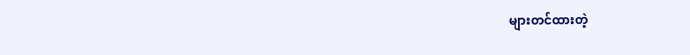များတင်ထားတဲ့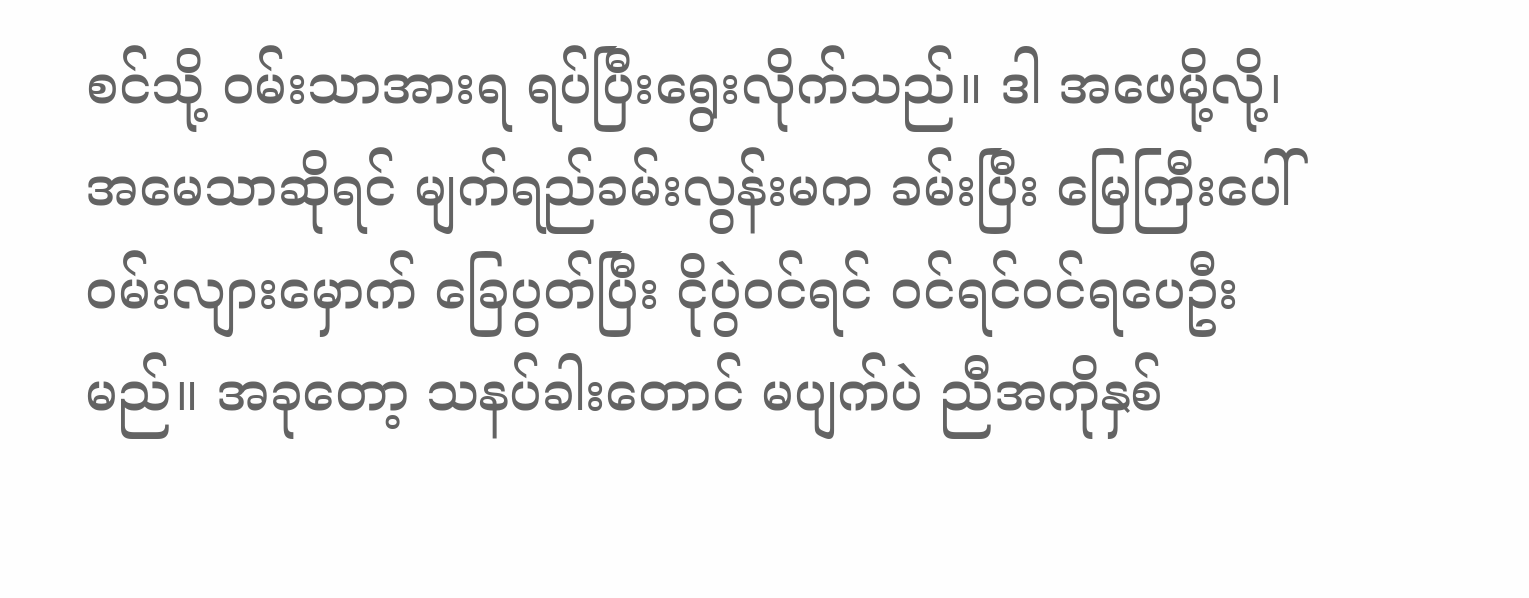စင်သို့ ဝမ်းသာအားရ ရပ်ပြီးရွေးလိုက်သည်။ ဒါ အဖေမို့လို့၊ အမေသာဆိုရင် မျက်ရည်ခမ်းလွန်းမက ခမ်းပြီး မြေကြီးပေါ် ဝမ်းလျားမှောက် ခြေပွတ်ပြီး ငိုပွဲဝင်ရင် ဝင်ရင်ဝင်ရပေဦးမည်။ အခုတော့ သနပ်ခါးတောင် မပျက်ပဲ ညီအကိုနှစ်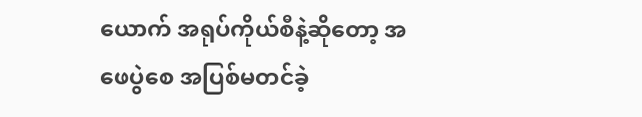ယောက် အရုပ်ကိုယ်စီနဲ့ဆိုတော့ အဖေပွဲစေ အပြစ်မတင်ခဲ့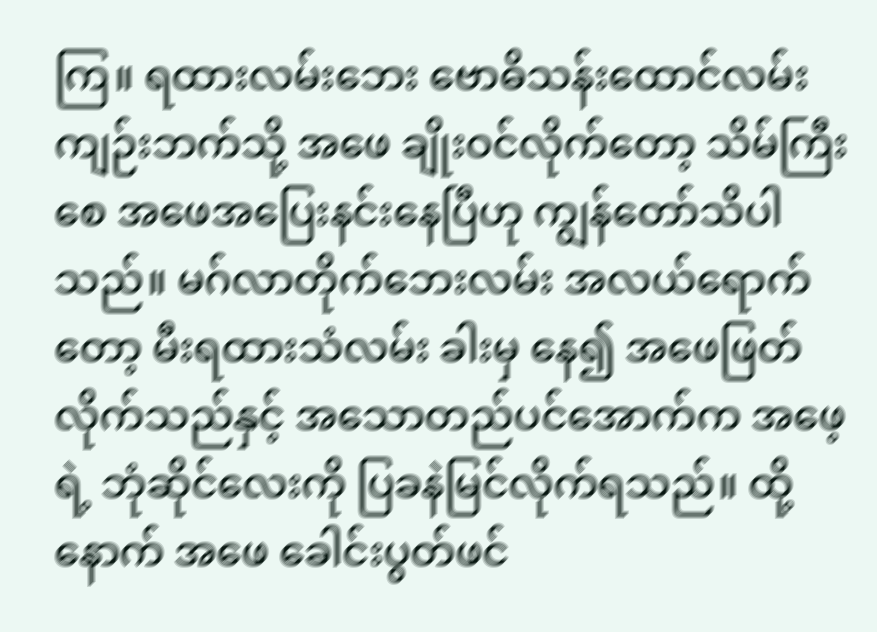ကြ။ ရထားလမ်းဘေး ဗောဓိသန်းထောင်လမ်းကျဉ်းဘက်သို့ အဖေ ချိုးဝင်လိုက်တော့ သိမ်ကြီးစေ အဖေအပြေးနင်းနေပြီဟု ကျွန်တော်သိပါသည်။ မဂ်လာတိုက်ဘေးလမ်း အလယ်ရောက်တော့ မီးရထားသံလမ်း ခါးမှ နေ၍ အဖေဖြတ်လိုက်သည်နှင့် အသောတည်ပင်အောက်က အဖေ့ရဲ့ ဘုံဆိုင်လေးကို ပြခနဲမြင်လိုက်ရသည်။ ထို့နောက် အဖေ ခေါင်းပွတ်ဖင်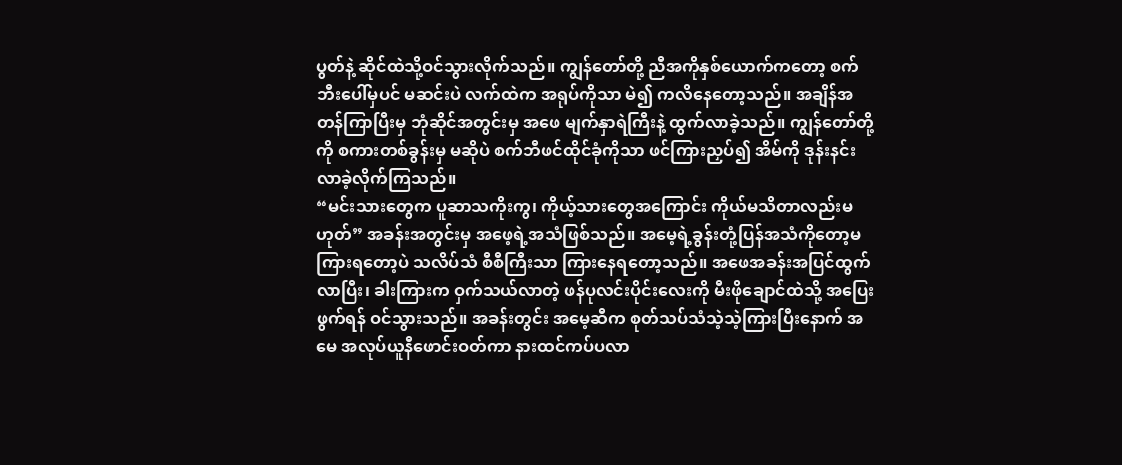ပွတ်နဲ့ ဆိုင်ထဲသို့ဝင်သွားလိုက်သည်။ ကျွန်တော်တို့ ညီအကိုနှစ်ယောက်ကတော့ စက်ဘီးပေါ်မှပင် မဆင်းပဲ လက်ထဲက အရုပ်ကိုသာ မဲ၍ ကလိနေတော့သည်။ အချိန်အတန်ကြာပြီးမှ ဘုံဆိုင်အတွင်းမှ အဖေ မျက်နှာရဲကြီးနဲ့ ထွက်လာခဲ့သည်။ ကျွန်တော်တို့ကို စကားတစ်ခွန်းမှ မဆိုပဲ စက်ဘီဖင်ထိုင်ခုံကိုသာ ဖင်ကြားညှပ်၍ အိမ်ကို ဒုန်းနင်းလာခဲ့လိုက်ကြသည်။
“မင်းသားတွေက ပူဆာသကိုးကွ၊ ကိုယ့်သားတွေအကြောင်း ကိုယ်မသိတာလည်းမဟုတ်” အခန်းအတွင်းမှ အဖေ့ရဲ့အသံဖြစ်သည်။ အမေ့ရဲ့ခွန်းတုံ့ပြန်အသံကိုတော့မကြားရတော့ပဲ သလိပ်သံ စီစီကြီးသာ ကြားနေရတော့သည်။ အဖေအခန်းအပြင်ထွက်လာပြီး၊ ခါးကြားက ဝှက်သယ်လာတဲ့ ဖန်ပုလင်းပိုင်းလေးကို မီးဖိုချောင်ထဲသို့ အပြေးဖွက်ရန် ဝင်သွားသည်။ အခန်းတွင်း အမေ့ဆီက စုတ်သပ်သံသဲ့သဲ့ကြားပြီးနောက် အမေ အလုပ်ယူနီဖောင်းဝတ်ကာ နားထင်ကပ်ပလာ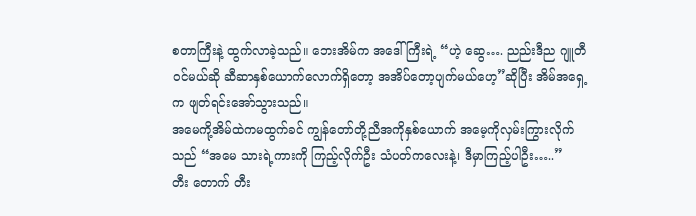စတာကြီးနဲ့ ထွက်လာခဲ့သည်။ ဘေးအိမ်က အဒေါ်ကြီးရဲ့ “ဟဲ့ ဆွေ…. ညည်းဒီည ဂျူတီဝင်မယ်ဆို ဆီဆာနှစ်ယောက်လောက်ရှိတော့ အအိပ်တော့ပျက်မယ်ဟေ့”ဆိုပြီး အိမ်အရှေ့က ဖျတ်ရင်းအော်သွားသည်။
အမေကို့အိမ်ထဲကမထွက်ခင် ကျွန်တော်တို့ညီအကိုနှစ်ယောက် အမေ့ကိုလှမ်းကြွားလိုက်သည် “အမေ သားရဲ့ကားကို ကြည့်လိုက်ဦး သံပတ်ကလေးနဲ့၊ ဒီမှာကြည့်ပါဦး…..”
တီး တောက် တီး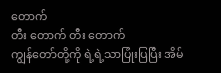တောက်
တီး တောက် တီး တောက်
ကျွန်တော်တို့ကို ရဲ့ရဲ့သာပြုံးပြပြီး အိမ်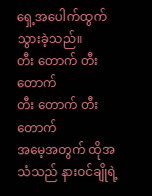ရှေ့အပေါက်ထွက်သွားခဲ့သည်။
တီး တောက် တီး တောက်
တီး တောက် တီး တောက်
အမေ့အတွက် ထိုအသံသည် နားဝင်ချိုရဲ့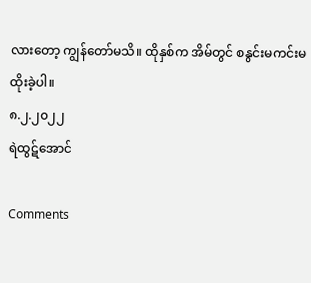လားတော့ ကျွန်တော်မသိ။ ထိုနှစ်က အိမ်တွင် စနွင်းမကင်းမထိုးခဲ့ပါ။
၈.၂.၂၀၂၂
ရဲထွဋ်အောင်

Comments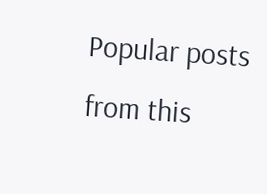Popular posts from this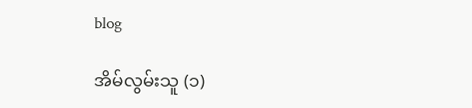blog

အိမ်လွမ်းသူ (၁)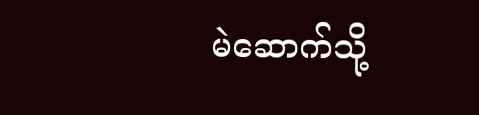မဲဆောက်သို့